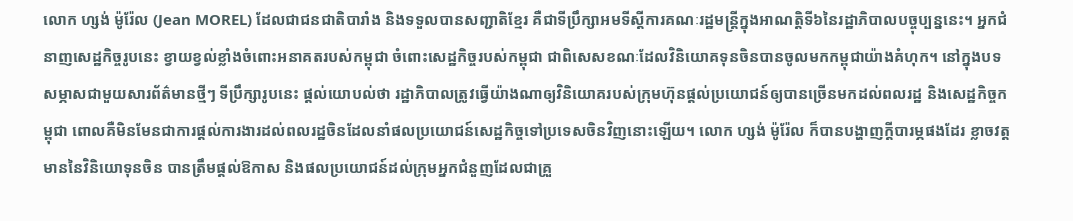លោក ហ្សង់ ម៉ូរ៉ែល (Jean MOREL) ដែលជាជនជាតិបារាំង និងទទួលបានសញ្ជាតិខ្មែរ គឺជាទីប្រឹក្សាអមទីស្តីការគណៈរដ្ឋមន្ត្រីក្នុងអាណត្តិទី៦នៃរដ្ឋាភិបាលបច្ចុប្បន្ននេះ។ អ្នកជំនាញសេដ្ឋកិច្ចរូបនេះ ខ្វាយខ្វល់ខ្លាំងចំពោះអនាគតរបស់កម្ពុជា ចំពោះសេដ្ឋកិច្ចរបស់កម្ពុជា ជាពិសេសខណៈដែលវិនិយោគទុនចិនបានចូលមកកម្ពុជាយ៉ាងគំហុក។ នៅក្នុងបទសម្ភាសជាមួយសារព័ត៌មានថ្មីៗ ទីប្រឹក្សារូបនេះ ផ្តល់យោបល់ថា រដ្ឋាភិបាលត្រូវធ្វើយ៉ាងណាឲ្យវិនិយោគរបស់ក្រុមហ៊ុនផ្តល់ប្រយោជន៍ឲ្យបានច្រើនមកដល់ពលរដ្ឋ និងសេដ្ឋកិច្ចកម្ពុជា ពោលគឺមិនមែនជាការផ្តល់ការងារដល់ពលរដ្ឋចិនដែលនាំផលប្រយោជន៍សេដ្ឋកិច្ចទៅប្រទេសចិនវិញនោះឡើយ។ លោក ហ្សង់ ម៉ូរ៉ែល ក៏បានបង្ហាញក្តីបារម្ភផងដែរ ខ្លាចវត្តមាននៃវិនិយោទុនចិន បានត្រឹមផ្តល់ឱកាស និងផលប្រយោជន៍ដល់ក្រុមអ្នកជំនួញដែលជាគ្រួ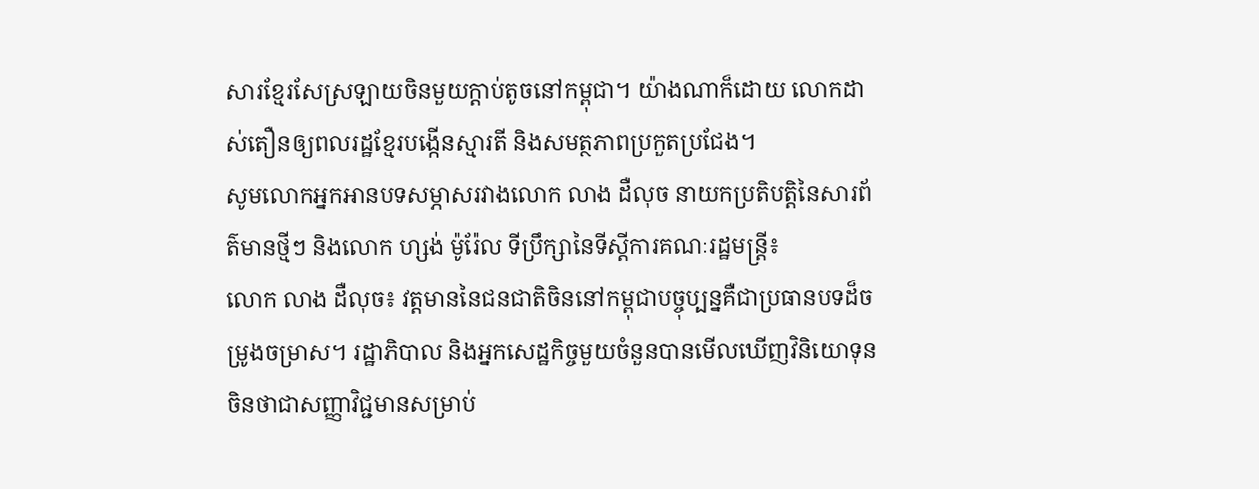សារខ្មែរសែស្រឡាយចិនមួយក្តាប់តូចនៅកម្ពុជា។ យ៉ាងណាក៏ដោយ លោកដាស់តឿនឲ្យពលរដ្ឋខ្មែរបង្កើនស្មារតី និងសមត្ថភាពប្រកួតប្រជែង។
សូមលោកអ្នកអានបទសម្ភាសរវាងលោក លាង ដឺលុច នាយកប្រតិបត្តិនៃសារព័ត៌មានថ្មីៗ និងលោក ហ្សង់ ម៉ូរ៉ែល ទីប្រឹក្សានៃទីស្តីការគណៈរដ្ឋមន្ត្រី៖
លោក លាង ដឺលុច៖ វត្តមាននៃជនជាតិចិននៅកម្ពុជាបច្ចុប្បន្នគឺជាប្រធានបទដ៏ចម្រូងចម្រាស។ រដ្ឋាភិបាល និងអ្នកសេដ្ឋកិច្ចមួយចំនួនបានមើលឃើញវិនិយោទុនចិនថាជាសញ្ញាវិជ្ជមានសម្រាប់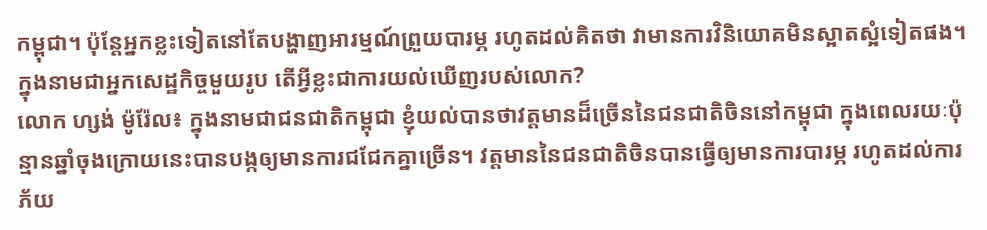កម្ពុជា។ ប៉ុន្តែអ្នកខ្លះទៀតនៅតែបង្ហាញអារម្មណ៍ព្រួយបារម្ភ រហូតដល់គិតថា វាមានការវិនិយោគមិនស្អាតស្អំទៀតផង។ ក្នុងនាមជាអ្នកសេដ្ឋកិច្ចមួយរូប តើអ្វីខ្លះជាការយល់ឃើញរបស់លោក?
លោក ហ្សង់ ម៉ូរ៉ែល៖ ក្នុងនាមជាជនជាតិកម្ពុជា ខ្ញុំយល់បានថាវត្តមានដ៏ច្រើននៃជនជាតិចិននៅកម្ពុជា ក្នុងពេលរយៈប៉ុន្មានឆ្នាំចុងក្រោយនេះបានបង្កឲ្យមានការជជែកគ្នាច្រើន។ វត្តមាននៃជនជាតិចិនបានធ្វើឲ្យមានការបារម្ភ រហូតដល់ការភ័យ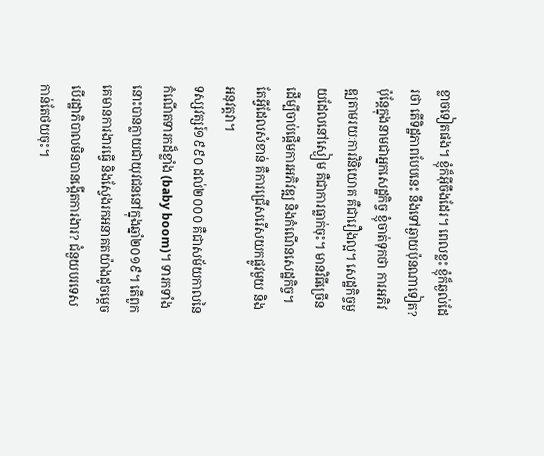ខ្លាចទៀតផង។ ខ្ញុំក៏អ៊ីចឹងដែរ។ ពេលខ្លះ ខ្ញុំក៏ឆ្ងល់ដែរថា តើទិដ្ឋភាពបែបនេះ នឹងទៅឆ្ងាយប៉ុនណាទៀត? ប៉ុន្តែក្នុងនាមជាអ្នកសេដ្ឋកិច្ច ខ្ញុំចាត់ទុកថា ការអភិវឌ្ឍតាមរយៈការវិនិយោគ គឺជារឿងល្អ។ សេដ្ឋកិច្ចមួយដែលនៅស្ងៀម គឺជាការធ្លាក់ចុះ។ មានវិធីច្រើនដើម្បីចាប់ផ្តើមការអភិវឌ្ឍ និងកំណើនសេដ្ឋកិច្ច។ តែអ្វីដែលសំខាន់ គឺការជ្រើសរើសយកផ្លូវមួយ និងអនុវត្តវា។
ទស្សវត្សរ៍១៩៩០ ដល់២០០០ គឺជាសម័យកាលនៃកំណើតទារកដ៏ខ្លាំង (baby boom)។ ទារកទាំងនោះបានក្លាយជាយុវជននៅក្នុងឆ្នាំ២០១៩។ តើពួកគេមានការងារធ្វើ និងស្វែងរកអនាគតយ៉ាងដូចម្តេច បើរដ្ឋាភិបាលមិនបានង្កើតការងារ? ជំនួយបរទេសកាន់តែថយចុះ។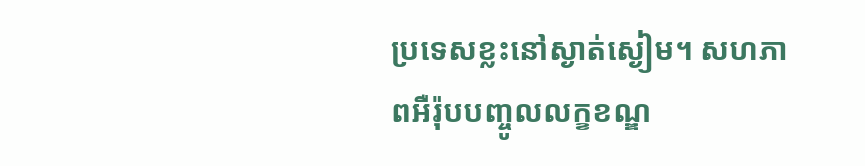ប្រទេសខ្លះនៅស្ងាត់ស្ងៀម។ សហភាពអឺរ៉ុបបញ្ចូលលក្ខខណ្ឌ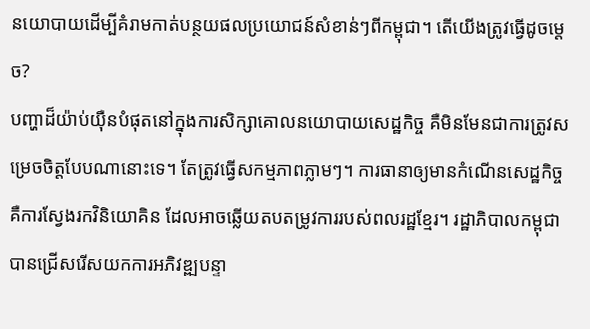នយោបាយដើម្បីគំរាមកាត់បន្ថយផលប្រយោជន៍សំខាន់ៗពីកម្ពុជា។ តើយើងត្រូវធ្វើដូចម្តេច?
បញ្ហាដ៏យ៉ាប់យ៉ឺនបំផុតនៅក្នុងការសិក្សាគោលនយោបាយសេដ្ឋកិច្ច គឺមិនមែនជាការត្រូវសម្រេចចិត្តបែបណានោះទេ។ តែត្រូវធ្វើសកម្មភាពភ្លាមៗ។ ការធានាឲ្យមានកំណើនសេដ្ឋកិច្ច គឺការស្វែងរកវិនិយោគិន ដែលអាចឆ្លើយតបតម្រូវការរបស់ពលរដ្ឋខ្មែរ។ រដ្ឋាភិបាលកម្ពុជាបានជ្រើសរើសយកការអភិវឌ្ឍបន្ទា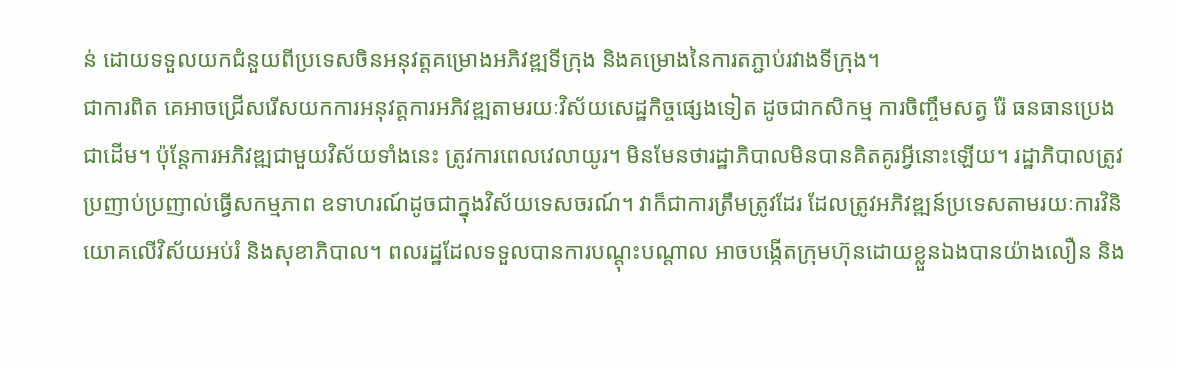ន់ ដោយទទួលយកជំនួយពីប្រទេសចិនអនុវត្តគម្រោងអភិវឌ្ឍទីក្រុង និងគម្រោងនៃការតភ្ជាប់រវាងទីក្រុង។
ជាការពិត គេអាចជ្រើសរើសយកការអនុវត្តការអភិវឌ្ឍតាមរយៈវិស័យសេដ្ឋកិច្ចផ្សេងទៀត ដូចជាកសិកម្ម ការចិញ្ចឹមសត្វ រ៉ែ ធនធានប្រេងជាដើម។ ប៉ុន្តែការអភិវឌ្ឍជាមួយវិស័យទាំងនេះ ត្រូវការពេលវេលាយូរ។ មិនមែនថារដ្ឋាភិបាលមិនបានគិតគូរអ្វីនោះឡើយ។ រដ្ឋាភិបាលត្រូវប្រញាប់ប្រញាល់ធ្វើសកម្មភាព ឧទាហរណ៍ដូចជាក្នុងវិស័យទេសចរណ៍។ វាក៏ជាការត្រឹមត្រូវដែរ ដែលត្រូវអភិវឌ្ឍន៍ប្រទេសតាមរយៈការវិនិយោគលើវិស័យអប់រំ និងសុខាភិបាល។ ពលរដ្ឋដែលទទួលបានការបណ្តុះបណ្តាល អាចបង្កើតក្រុមហ៊ុនដោយខ្លួនឯងបានយ៉ាងលឿន និង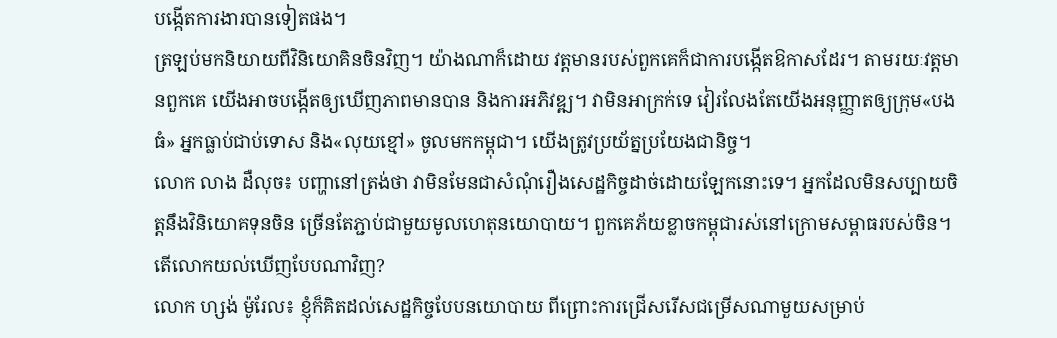បង្កើតការងារបានទៀតផង។
ត្រឡប់មកនិយាយពីវិនិយោគិនចិនវិញ។ យ៉ាងណាក៏ដោយ វត្តមានរបស់ពួកគេក៏ជាការបង្កើតឱកាសដែរ។ តាមរយៈវត្តមានពួកគេ យើងអាចបង្កើតឲ្យឃើញភាពមានបាន និងការអភិវឌ្ឍ។ វាមិនអាក្រក់ទេ វៀរលែងតែយើងអនុញ្ញាតឲ្យក្រុម«បងធំ» អ្នកធ្លាប់ជាប់ទោស និង«លុយខ្មៅ» ចូលមកកម្ពុជា។ យើងត្រូវប្រយ័ត្នប្រយែងជានិច្ច។
លោក លាង ដឺលុច៖ បញ្ហានៅត្រង់ថា វាមិនមែនជាសំណុំរឿងសេដ្ឋកិច្ចដាច់ដោយឡែកនោះទេ។ អ្នកដែលមិនសប្បាយចិត្តនឹងវិនិយោគទុនចិន ច្រើនតែភ្ជាប់ជាមួយមូលហេតុនយោបាយ។ ពួកគេភ័យខ្លាចកម្ពុជារស់នៅក្រោមសម្ពាធរបស់ចិន។ តើលោកយល់ឃើញបែបណាវិញ?
លោក ហ្សង់ ម៉ូរែល៖ ខ្ញុំក៏គិតដល់សេដ្ឋកិច្ចបែបនយោបាយ ពីព្រោះការជ្រើសរើសជម្រើសណាមួយសម្រាប់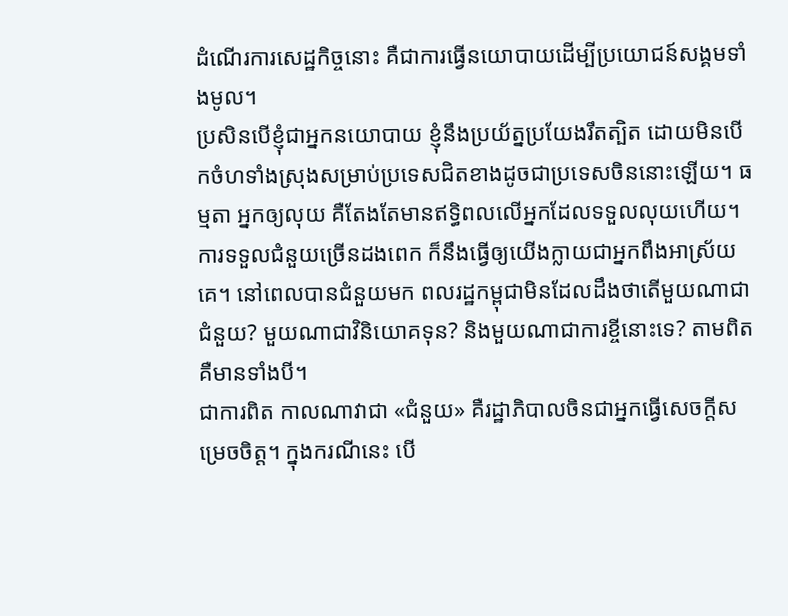ដំណើរការសេដ្ឋកិច្ចនោះ គឺជាការធ្វើនយោបាយដើម្បីប្រយោជន៍សង្គមទាំងមូល។
ប្រសិនបើខ្ញុំជាអ្នកនយោបាយ ខ្ញុំនឹងប្រយ័ត្នប្រយែងរឹតត្បិត ដោយមិនបើកចំហទាំងស្រុងសម្រាប់ប្រទេសជិតខាងដូចជាប្រទេសចិននោះឡើយ។ ធម្មតា អ្នកឲ្យលុយ គឺតែងតែមានឥទ្ធិពលលើអ្នកដែលទទួលលុយហើយ។ ការទទួលជំនួយច្រើនដងពេក ក៏នឹងធ្វើឲ្យយើងក្លាយជាអ្នកពឹងអាស្រ័យគេ។ នៅពេលបានជំនួយមក ពលរដ្ឋកម្ពុជាមិនដែលដឹងថាតើមួយណាជាជំនួយ? មួយណាជាវិនិយោគទុន? និងមួយណាជាការខ្ចីនោះទេ? តាមពិត គឺមានទាំងបី។
ជាការពិត កាលណាវាជា «ជំនួយ» គឺរដ្ឋាភិបាលចិនជាអ្នកធ្វើសេចក្តីសម្រេចចិត្ត។ ក្នុងករណីនេះ បើ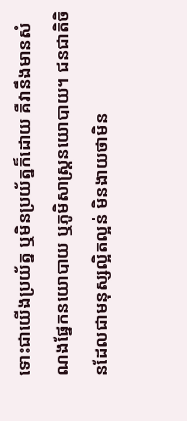ទោះជាយើងប្រយ័ត្ន ឬមិនប្រយ័ត្នក៏ដោយ គឺវានឹងមានសំណងផ្នែកនយោបាយ ឬភូមិសាស្ត្រនយោបាយ។ ជនជាតិចិនដែលជាមនុស្សល្អិតល្អន់ មិនងាយថាមិន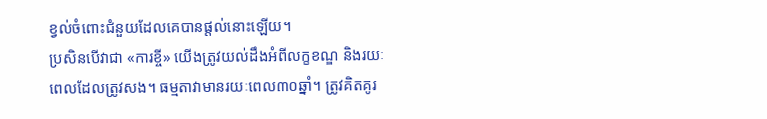ខ្វល់ចំពោះជំនួយដែលគេបានផ្តល់នោះឡើយ។
ប្រសិនបើវាជា «ការខ្ចី» យើងត្រូវយល់ដឹងអំពីលក្ខខណ្ឌ និងរយៈពេលដែលត្រូវសង។ ធម្មតាវាមានរយៈពេល៣០ឆ្នាំ។ ត្រូវគិតគូរ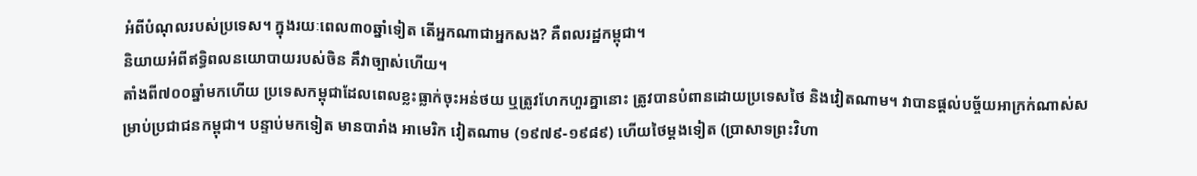អំពីបំណុលរបស់ប្រទេស។ ក្នុងរយៈពេល៣០ឆ្នាំទៀត តើអ្នកណាជាអ្នកសង? គឺពលរដ្ឋកម្ពុជា។
និយាយអំពីឥទ្ធិពលនយោបាយរបស់ចិន គឹវាច្បាស់ហើយ។
តាំងពី៧០០ឆ្នាំមកហើយ ប្រទេសកម្ពុជាដែលពេលខ្លះធ្លាក់ចុះអន់ថយ ឬត្រូវហែកហួរគ្នានោះ ត្រូវបានបំពានដោយប្រទេសថៃ និងវៀតណាម។ វាបានផ្តល់បច្ច័យអាក្រក់ណាស់សម្រាប់ប្រជាជនកម្ពុជា។ បន្ទាប់មកទៀត មានបារាំង អាមេរិក វៀតណាម (១៩៧៩-១៩៨៩) ហើយថៃម្តងទៀត (ប្រាសាទព្រះវិហា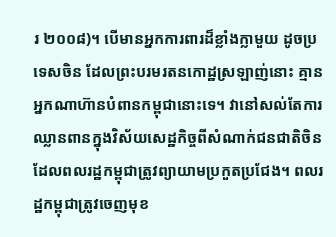រ ២០០៨)។ បើមានអ្នកការពារដ៏ខ្លាំងក្លាមួយ ដូចប្រទេសចិន ដែលព្រះបរមរតនកោដ្ឋស្រឡាញ់នោះ គ្មានអ្នកណាហ៊ានបំពានកម្ពុជានោះទេ។ វានៅសល់តែការឈ្លានពានក្នុងវិស័យសេដ្ឋកិច្ចពីសំណាក់ជនជាតិចិន ដែលពលរដ្ឋកម្ពុជាត្រូវព្យាយាមប្រកួតប្រជែង។ ពលរដ្ឋកម្ពុជាត្រូវចេញមុខ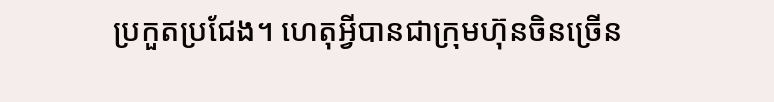ប្រកួតប្រជែង។ ហេតុអ្វីបានជាក្រុមហ៊ុនចិនច្រើន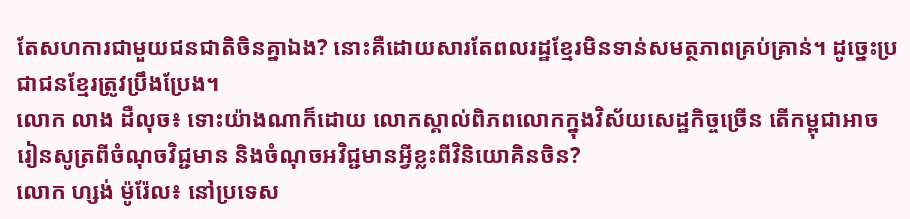តែសហការជាមួយជនជាតិចិនគ្នាឯង? នោះគឺដោយសារតែពលរដ្ឋខ្មែរមិនទាន់សមត្ថភាពគ្រប់គ្រាន់។ ដូច្នេះប្រជាជនខ្មែរត្រូវប្រឹងប្រែង។
លោក លាង ដឺលុច៖ ទោះយ៉ាងណាក៏ដោយ លោកស្គាល់ពិភពលោកក្នុងវិស័យសេដ្ឋកិច្ចច្រើន តើកម្ពុជាអាចរៀនសូត្រពីចំណុចវិជ្ជមាន និងចំណុចអវិជ្ជមានអ្វីខ្លះពីវិនិយោគិនចិន?
លោក ហ្សង់ ម៉ូរ៉ែល៖ នៅប្រទេស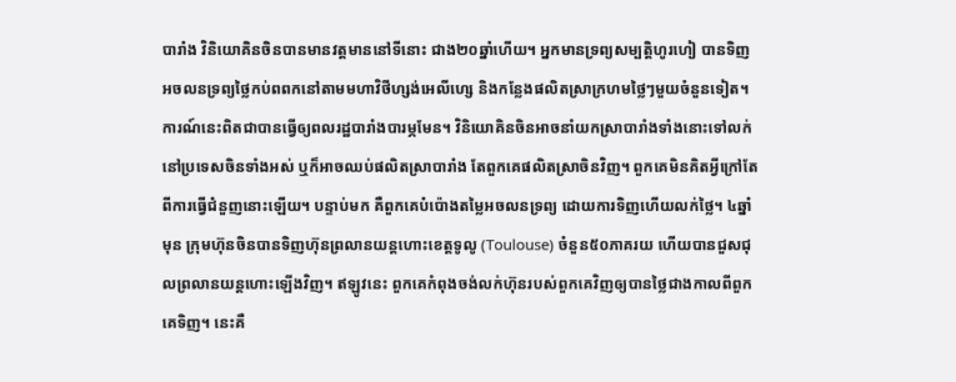បារាំង វិនិយោគិនចិនបានមានវត្តមាននៅទីនោះ ជាង២០ឆ្នាំហើយ។ អ្នកមានទ្រព្យសម្បត្តិហូរហៀ បានទិញអចលនទ្រព្យថ្លៃកប់ពពកនៅតាមមហាវិថីហ្សង់អេលីហ្សេ និងកន្លែងផលិតស្រាក្រហមថ្លៃៗមួយចំនួនទៀត។ ការណ៍នេះពិតជាបានធ្វើឲ្យពលរដ្ឋបារាំងបារម្ភមែន។ វិនិយោគិនចិនអាចនាំយកស្រាបារាំងទាំងនោះទៅលក់នៅប្រទេសចិនទាំងអស់ ឬក៏អាចឈប់ផលិតស្រាបារាំង តែពួកគេផលិតស្រាចិនវិញ។ ពួកគេមិនគិតអ្វីក្រៅតែពីការធ្វើជំនួញនោះឡើយ។ បន្ទាប់មក គឺពួកគេបំប៉ោងតម្លៃអចលនទ្រព្យ ដោយការទិញហើយលក់ថ្លៃ។ ៤ឆ្នាំមុន ក្រុមហ៊ុនចិនបានទិញហ៊ុនព្រលានយន្តហោះខេត្តទូលូ (Toulouse) ចំនួន៥០ភាគរយ ហើយបានជួសជុលព្រលានយន្តហោះឡើងវិញ។ ឥឡូវនេះ ពួកគេកំពុងចង់លក់ហ៊ុនរបស់ពួកគេវិញឲ្យបានថ្លៃជាងកាលពីពួកគេទិញ។ នេះគឺ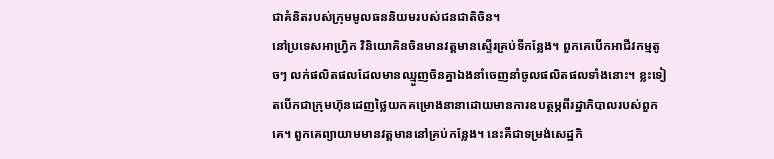ជាគំនិតរបស់ក្រុមមូលធននិយមរបស់ជនជាតិចិន។
នៅប្រទេសអាហ្វ្រិក វិនិយោគិនចិនមានវត្តមានស្ទើរគ្រប់ទីកន្លែង។ ពួកគេបើកអាជីវកម្មតូចៗ លក់ផលិតផលដែលមានឈ្មួញចិនគ្នាឯងនាំចេញនាំចូលផលិតផលទាំងនោះ។ ខ្លះទៀតបើកជាក្រុមហ៊ុនដេញថ្លៃយកគម្រោងនានាដោយមានការឧបត្ថម្ភពីរដ្ឋាភិបាលរបស់ពួកគេ។ ពួកគេព្យាយាមមានវត្តមាននៅគ្រប់កន្លែង។ នេះគឺជាទម្រង់សេដ្ឋកិ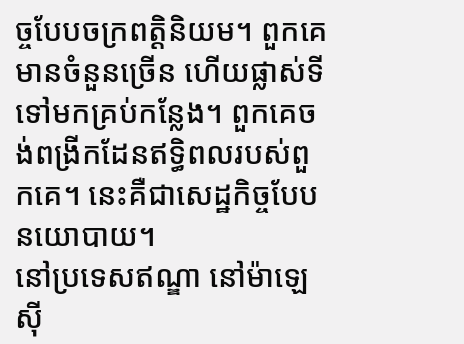ច្ចបែបចក្រពត្តិនិយម។ ពួកគេមានចំនួនច្រើន ហើយផ្លាស់ទីទៅមកគ្រប់កន្លែង។ ពួកគេចង់ពង្រីកដែនឥទ្ធិពលរបស់ពួកគេ។ នេះគឺជាសេដ្ឋកិច្ចបែបនយោបាយ។
នៅប្រទេសឥណ្ឌា នៅម៉ាឡេស៊ី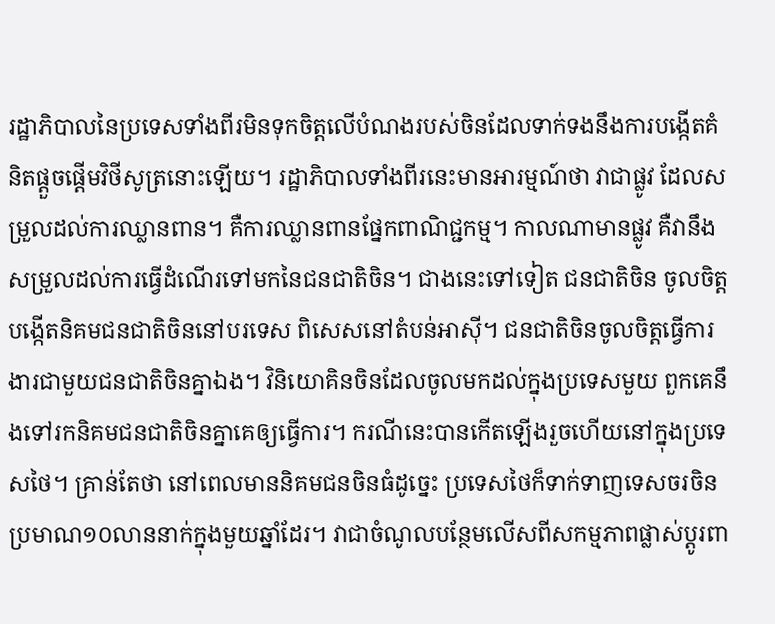រដ្ឋាភិបាលនៃប្រទេសទាំងពីរមិនទុកចិត្តលើបំណងរបស់ចិនដែលទាក់ទងនឹងការបង្កើតគំនិតផ្តួចផ្តើមវិថីសូត្រនោះឡើយ។ រដ្ឋាភិបាលទាំងពីរនេះមានអារម្មណ៍ថា វាជាផ្លូវ ដែលសម្រួលដល់ការឈ្លានពាន។ គឺការឈ្លានពានផ្នែកពាណិជ្ជកម្ម។ កាលណាមានផ្លូវ គឺវានឹងសម្រួលដល់ការធ្វើដំណើរទៅមកនៃជនជាតិចិន។ ជាងនេះទៅទៀត ជនជាតិចិន ចូលចិត្តបង្កើតនិគមជនជាតិចិននៅបរទេស ពិសេសនៅតំបន់អាស៊ី។ ជនជាតិចិនចូលចិត្តធ្វើការងារជាមួយជនជាតិចិនគ្នាឯង។ វិនិយោគិនចិនដែលចូលមកដល់ក្នុងប្រទេសមួយ ពួកគេនឹងទៅរកនិគមជនជាតិចិនគ្នាគេឲ្យធ្វើការ។ ករណីនេះបានកើតឡើងរួចហើយនៅក្នុងប្រទេសថៃ។ គ្រាន់តែថា នៅពេលមាននិគមជនចិនធំដូច្នេះ ប្រទេសថៃក៏ទាក់ទាញទេសចរចិនប្រមាណ១០លាននាក់ក្នុងមួយឆ្នាំដែរ។ វាជាចំណូលបន្ថែមលើសពីសកម្មភាពផ្លាស់ប្តូរពា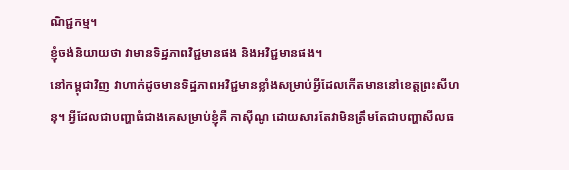ណិជ្ជកម្ម។
ខ្ញុំចង់និយាយថា វាមានទិដ្ឋភាពវិជ្ជមានផង និងអវិជ្ជមានផង។
នៅកម្ពុជាវិញ វាហាក់ដូចមានទិដ្ឋភាពអវិជ្ជមានខ្លាំងសម្រាប់អ្វីដែលកើតមាននៅខេត្តព្រះសីហនុ។ អ្វីដែលជាបញ្ហាធំជាងគេសម្រាប់ខ្ញុំគឺ កាស៊ីណូ ដោយសារតែវាមិនត្រឹមតែជាបញ្ហាសីលធ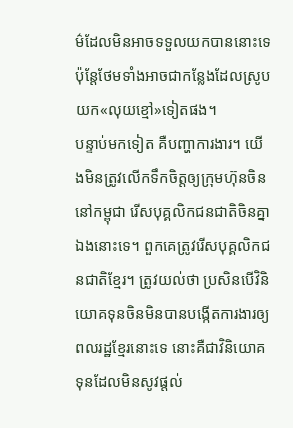ម៌ដែលមិនអាចទទួលយកបាននោះទេ ប៉ុន្តែថែមទាំងអាចជាកន្លែងដែលស្រូបយក«លុយខ្មៅ»ទៀតផង។
បន្ទាប់មកទៀត គឺបញ្ហាការងារ។ យើងមិនត្រូវលើកទឹកចិត្តឲ្យក្រុមហ៊ុនចិននៅកម្ពុជា រើសបុគ្គលិកជនជាតិចិនគ្នាឯងនោះទេ។ ពួកគេត្រូវរើសបុគ្គលិកជនជាតិខ្មែរ។ ត្រូវយល់ថា ប្រសិនបើវិនិយោគទុនចិនមិនបានបង្កើតការងារឲ្យពលរដ្ឋខ្មែរនោះទេ នោះគឺជាវិនិយោគទុនដែលមិនសូវផ្តល់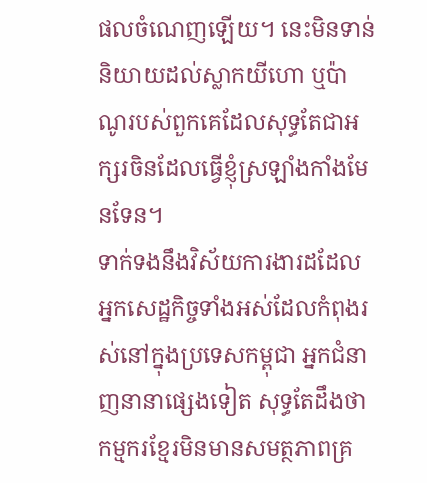ផលចំណេញឡើយ។ នេះមិនទាន់និយាយដល់ស្លាកយីហោ ឬប៉ាណូរបស់ពួកគេដែលសុទ្ធតែជាអក្សរចិនដែលធ្វើខ្ញុំស្រឡាំងកាំងមែនទែន។
ទាក់ទងនឹងវិស័យការងារដដែល អ្នកសេដ្ឋកិច្ចទាំងអស់ដែលកំពុងរស់នៅក្នុងប្រទេសកម្ពុជា អ្នកជំនាញនានាផ្សេងទៀត សុទ្ធតែដឹងថា កម្មករខ្មែរមិនមានសមត្ថភាពគ្រ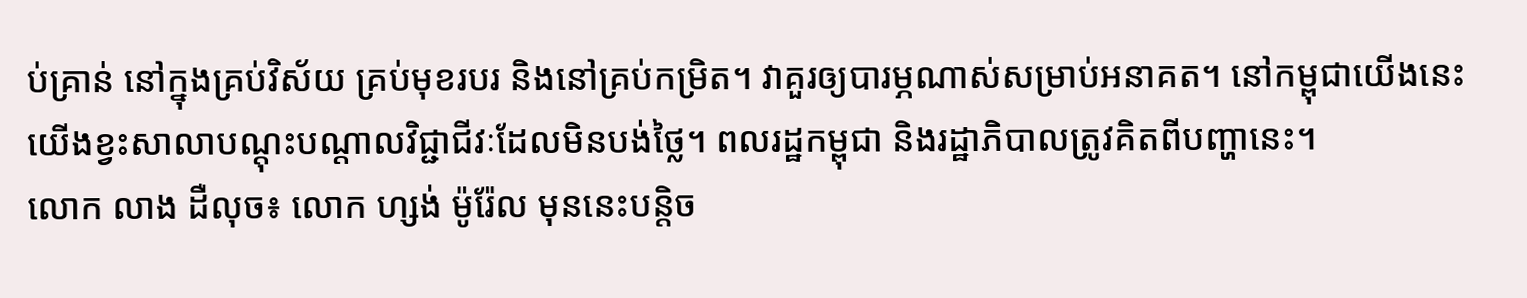ប់គ្រាន់ នៅក្នុងគ្រប់វិស័យ គ្រប់មុខរបរ និងនៅគ្រប់កម្រិត។ វាគួរឲ្យបារម្ភណាស់សម្រាប់អនាគត។ នៅកម្ពុជាយើងនេះ យើងខ្វះសាលាបណ្តុះបណ្តាលវិជ្ជាជីវៈដែលមិនបង់ថ្លៃ។ ពលរដ្ឋកម្ពុជា និងរដ្ឋាភិបាលត្រូវគិតពីបញ្ហានេះ។
លោក លាង ដឺលុច៖ លោក ហ្សង់ ម៉ូរ៉ែល មុននេះបន្តិច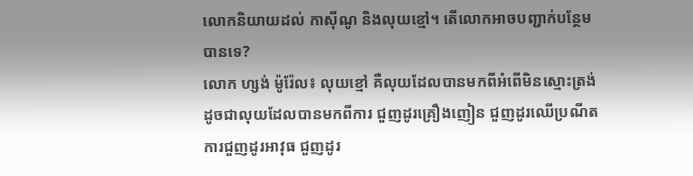លោកនិយាយដល់ កាស៊ីណូ និងលុយខ្មៅ។ តើលោកអាចបញ្ជាក់បន្ថែមបានទេ?
លោក ហ្សង់ ម៉ូរ៉ែល៖ លុយខ្មៅ គឺលុយដែលបានមកពីអំពើមិនស្មោះត្រង់ ដូចជាលុយដែលបានមកពីការ ជួញដូរគ្រឿងញៀន ជួញដូរឈើប្រណីត ការជួញដូរអាវុធ ជួញដូរ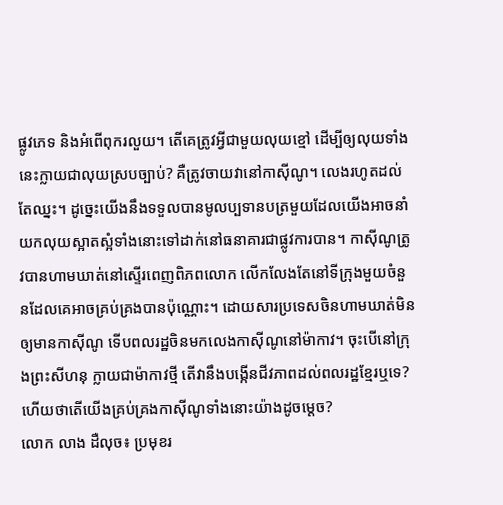ផ្លូវភេទ និងអំពើពុករលួយ។ តើគេត្រូវអ្វីជាមួយលុយខ្មៅ ដើម្បីឲ្យលុយទាំងនេះក្លាយជាលុយស្របច្បាប់? គឺត្រូវចាយវានៅកាស៊ីណូ។ លេងរហូតដល់តែឈ្នះ។ ដូច្នេះយើងនឹងទទួលបានមូលប្បទានបត្រមួយដែលយើងអាចនាំយកលុយស្អាតស្អំទាំងនោះទៅដាក់នៅធនាគារជាផ្លូវការបាន។ កាស៊ីណូត្រូវបានហាមឃាត់នៅស្ទើរពេញពិភពលោក លើកលែងតែនៅទីក្រុងមួយចំនួនដែលគេអាចគ្រប់គ្រងបានប៉ុណ្ណោះ។ ដោយសារប្រទេសចិនហាមឃាត់មិនឲ្យមានកាស៊ីណូ ទើបពលរដ្ឋចិនមកលេងកាស៊ីណូនៅម៉ាកាវ។ ចុះបើនៅក្រុងព្រះសីហនុ ក្លាយជាម៉ាកាវថ្មី តើវានឹងបង្កើនជីវភាពដល់ពលរដ្ឋខ្មែរឬទេ? ហើយថាតើយើងគ្រប់គ្រងកាស៊ីណូទាំងនោះយ៉ាងដូចម្តេច?
លោក លាង ដឺលុច៖ ប្រមុខរ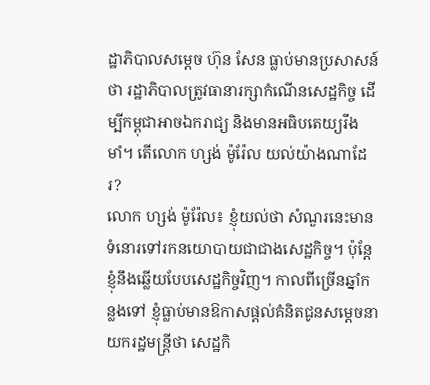ដ្ឋាភិបាលសម្តេច ហ៊ុន សែន ធ្លាប់មានប្រសាសន៍ថា រដ្ឋាភិបាលត្រូវធានារក្សាកំណើនសេដ្ឋកិច្ច ដើម្បីកម្ពុជាអាចឯករាជ្យ និងមានអធិបតេយ្យរឹងមាំ។ តើលោក ហ្សង់ ម៉ូរ៉ែល យល់យ៉ាងណាដែរ?
លោក ហ្សង់ ម៉ូរ៉ែល៖ ខ្ញុំយល់ថា សំណួរនេះមានទំនោរទៅរកនយោបាយជាជាងសេដ្ឋកិច្ច។ ប៉ុន្តែខ្ញុំនឹងឆ្លើយបែបសេដ្ឋកិច្ចវិញ។ កាលពីច្រើនឆ្នាំកន្លងទៅ ខ្ញុំធ្លាប់មានឱកាសផ្តល់គំនិតជូនសម្តេចនាយករដ្ឋមន្ត្រីថា សេដ្ឋកិ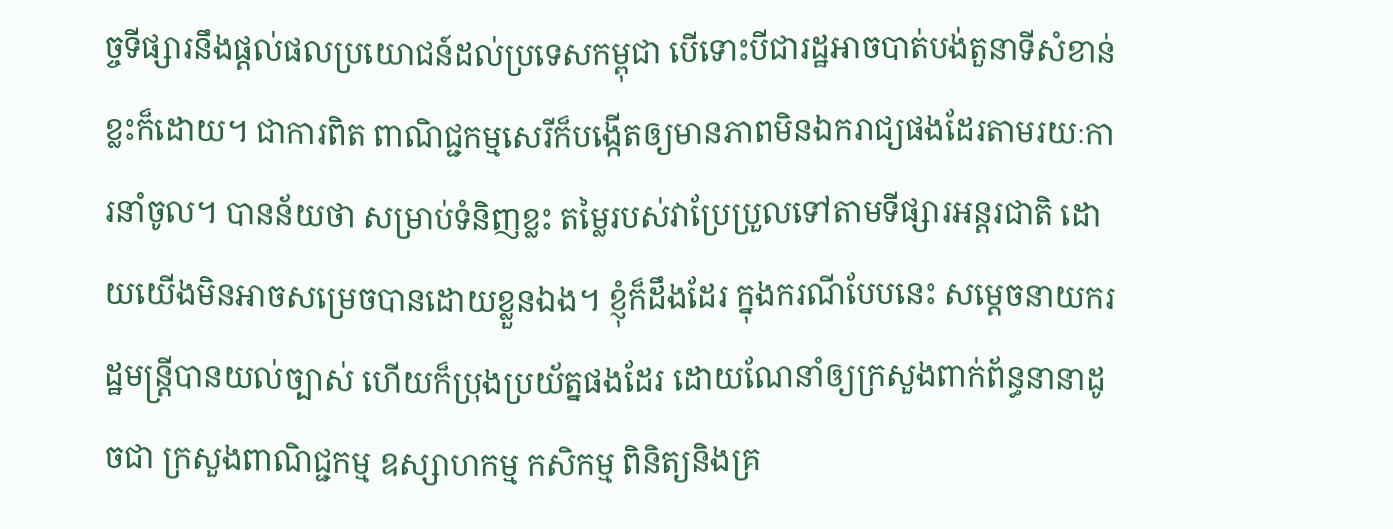ច្ចទីផ្សារនឹងផ្តល់ផលប្រយោជន៍ដល់ប្រទេសកម្ពុជា បើទោះបីជារដ្ឋអាចបាត់បង់តួនាទីសំខាន់ខ្លះក៏ដោយ។ ជាការពិត ពាណិជ្ជកម្មសេរីក៏បង្កើតឲ្យមានភាពមិនឯករាជ្យផងដែរតាមរយៈការនាំចូល។ បានន័យថា សម្រាប់ទំនិញខ្លះ តម្លៃរបស់វាប្រែប្រួលទៅតាមទីផ្សារអន្តរជាតិ ដោយយើងមិនអាចសម្រេចបានដោយខ្លួនឯង។ ខ្ញុំក៏ដឹងដែរ ក្នុងករណីបែបនេះ សម្តេចនាយករដ្ឋមន្ត្រីបានយល់ច្បាស់ ហើយក៏ប្រុងប្រយ័ត្នផងដែរ ដោយណែនាំឲ្យក្រសួងពាក់ព័ន្ធនានាដូចជា ក្រសួងពាណិជ្ជកម្ម ឧស្សាហកម្ម កសិកម្ម ពិនិត្យនិងគ្រ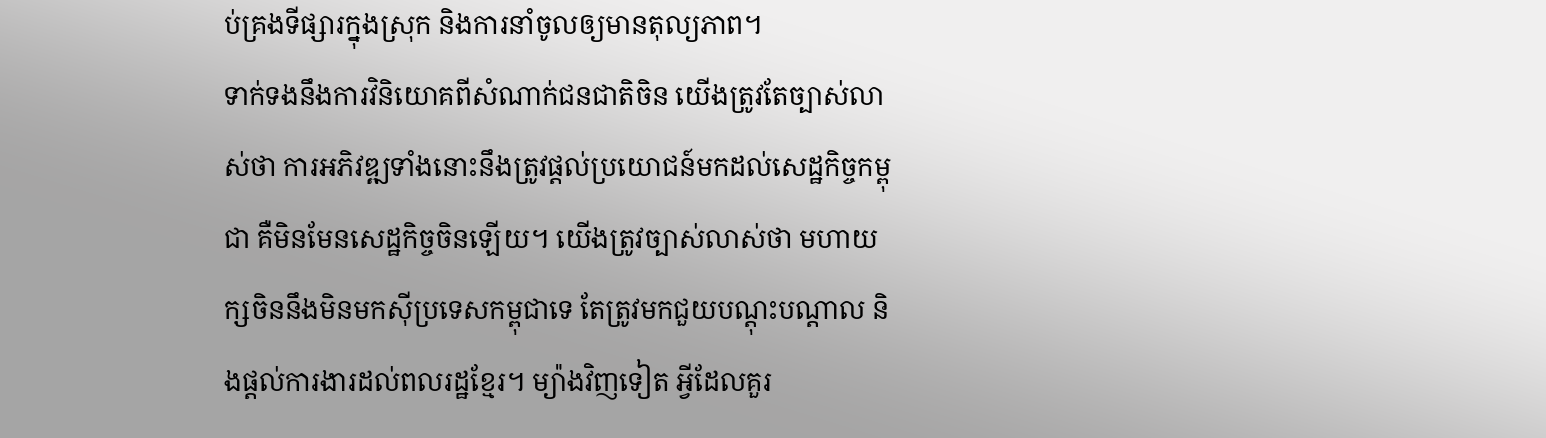ប់គ្រងទីផ្សារក្នុងស្រុក និងការនាំចូលឲ្យមានតុល្យភាព។
ទាក់ទងនឹងការវិនិយោគពីសំណាក់ជនជាតិចិន យើងត្រូវតែច្បាស់លាស់ថា ការអភិវឌ្ឍទាំងនោះនឹងត្រូវផ្តល់ប្រយោជន៍មកដល់សេដ្ឋកិច្ចកម្ពុជា គឺមិនមែនសេដ្ឋកិច្ចចិនឡើយ។ យើងត្រូវច្បាស់លាស់ថា មហាយក្សចិននឹងមិនមកស៊ីប្រទេសកម្ពុជាទេ តែត្រូវមកជួយបណ្តុះបណ្តាល និងផ្តល់ការងារដល់ពលរដ្ឋខ្មែរ។ ម្យ៉ាងវិញទៀត អ្វីដែលគួរ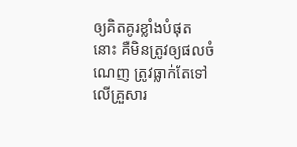ឲ្យគិតគូរខ្លាំងបំផុតនោះ គឺមិនត្រូវឲ្យផលចំណេញ ត្រូវធ្លាក់តែទៅលើគ្រួសារ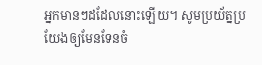អ្នកមានៗដដែលនោះឡើយ។ សូមប្រយ័ត្នប្រយែងឲ្យមែនទែនចំ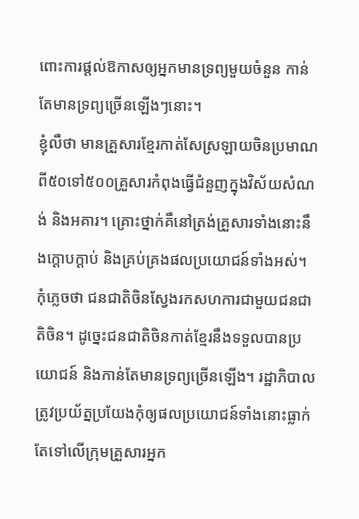ពោះការផ្តល់ឱកាសឲ្យអ្នកមានទ្រព្យមួយចំនួន កាន់តែមានទ្រព្យច្រើនឡើងៗនោះ។
ខ្ញុំលឺថា មានគ្រួសារខ្មែរកាត់សែស្រឡាយចិនប្រមាណពី៥០ទៅ៥០០គ្រួសារកំពុងធ្វើជំនួញក្នុងវិស័យសំណង់ និងអគារ។ គ្រោះថ្នាក់គឺនៅត្រង់គ្រួសារទាំងនោះនឹងក្តោបក្តាប់ និងគ្រប់គ្រងផលប្រយោជន៍ទាំងអស់។ កុំភ្លេចថា ជនជាតិចិនស្វែងរកសហការជាមួយជនជាតិចិន។ ដូច្នេះជនជាតិចិនកាត់ខ្មែរនឹងទទួលបានប្រយោជន៍ និងកាន់តែមានទ្រព្យច្រើនឡើង។ រដ្ឋាភិបាលត្រូវប្រយ័ត្នប្រយែងកុំឲ្យផលប្រយោជន៍ទាំងនោះធ្លាក់តែទៅលើក្រុមគ្រួសារអ្នក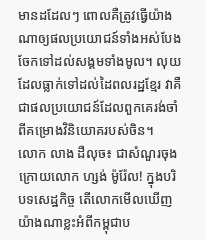មានដដែលៗ ពោលគឺត្រូវធ្វើយ៉ាងណាឲ្យផលប្រយោជន៍ទាំងអស់បែងចែកទៅដល់សង្គមទាំងមូល។ លុយដែលធ្លាក់ទៅដល់ដៃពលរដ្ឋខ្មែរ វាគឺជាផលប្រយោជន៍ដែលពួកគេរង់ចាំពីគម្រោងវិនិយោគរបស់ចិន។
លោក លាង ដឺលុច៖ ជាសំណួរចុងក្រោយលោក ហ្សង់ ម៉ូរ៉ែល! ក្នុងបរិបទសេដ្ឋកិច្ច តើលោកមើលឃើញយ៉ាងណាខ្លះអំពីកម្ពុជាប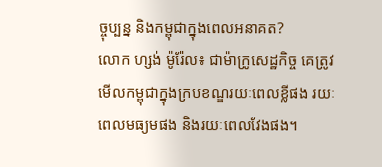ច្ចុប្បន្ន និងកម្ពុជាក្នុងពេលអនាគត?
លោក ហ្សង់ ម៉ូរ៉ែល៖ ជាម៉ាក្រូសេដ្ឋកិច្ច គេត្រូវមើលកម្ពុជាក្នុងក្របខណ្ឌរយៈពេលខ្លីផង រយៈពេលមធ្យមផង និងរយៈពេលវែងផង។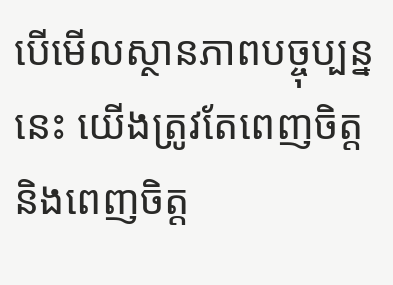បើមើលស្ថានភាពបច្ចុប្បន្ននេះ យើងត្រូវតែពេញចិត្ត និងពេញចិត្ត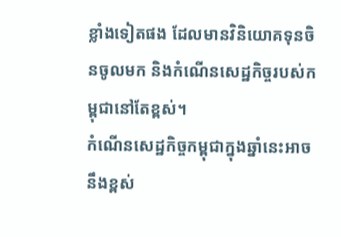ខ្លាំងទៀតផង ដែលមានវិនិយោគទុនចិនចូលមក និងកំណើនសេដ្ឋកិច្ចរបស់កម្ពុជានៅតែខ្ពស់។
កំណើនសេដ្ឋកិច្ចកម្ពុជាក្នុងឆ្នាំនេះអាចនឹងខ្ពស់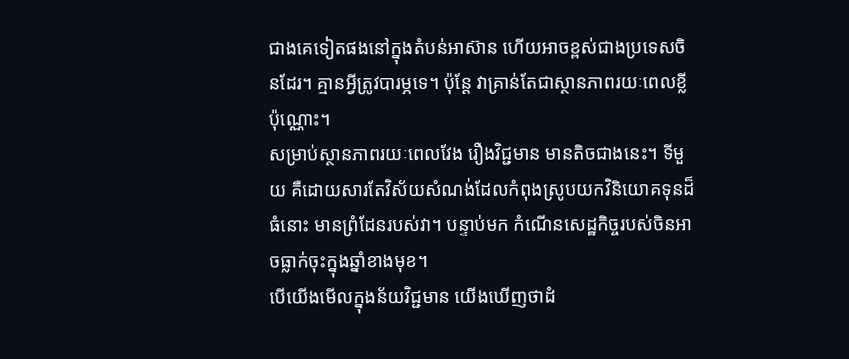ជាងគេទៀតផងនៅក្នុងតំបន់អាស៊ាន ហើយអាចខ្ពស់ជាងប្រទេសចិនដែរ។ គ្មានអ្វីត្រូវបារម្ភទេ។ ប៉ុន្តែ វាគ្រាន់តែជាស្ថានភាពរយៈពេលខ្លីប៉ុណ្ណោះ។
សម្រាប់ស្ថានភាពរយៈពេលវែង រឿងវិជ្ជមាន មានតិចជាងនេះ។ ទីមួយ គឺដោយសារតែវិស័យសំណង់ដែលកំពុងស្រូបយកវិនិយោគទុនដ៏ធំនោះ មានព្រំដែនរបស់វា។ បន្ទាប់មក កំណើនសេដ្ឋកិច្ចរបស់ចិនអាចធ្លាក់ចុះក្នុងឆ្នាំខាងមុខ។
បើយើងមើលក្នុងន័យវិជ្ជមាន យើងឃើញថាដំ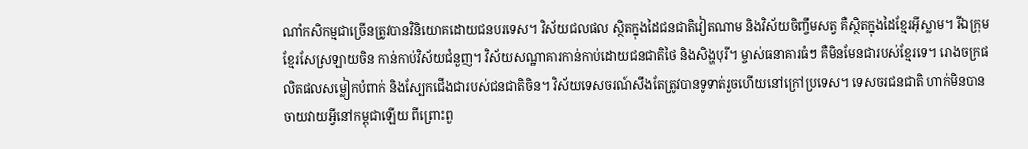ណាំកសិកម្មជាច្រើនត្រូវបានវិនិយោគដោយជនបរទេស។ វិស័យជលផល ស្ថិតក្នុងដៃជនជាតិវៀតណាម និងវិស័យចិញ្ចឹមសត្វ គឺស្ថិតក្នុងដៃខ្មែរអ៊ីស្លាម។ រីឯក្រុមខ្មែរសែស្រឡាយចិន កាន់កាប់វិស័យជំនួញ។ វិស័យសណ្ឋាគារកាន់កាប់ដោយជនជាតិថៃ និងសិង្ហបុរី។ ម្ចាស់ធនាគារធំៗ គឺមិនមែនជារបស់ខ្មែរទេ។ រោងចក្រផលិតផលសម្លៀកបំពាក់ និងស្បែកជើងជារបស់ជនជាតិចិន។ វិស័យទេសចរណ៍សឹងតែត្រូវបានទូទាត់រួចហើយនៅក្រៅប្រទេស។ ទេសចរជនជាតិ ហាក់មិនបានចាយវាយអ្វីនៅកម្ពុជាឡើយ ពីព្រោះពួ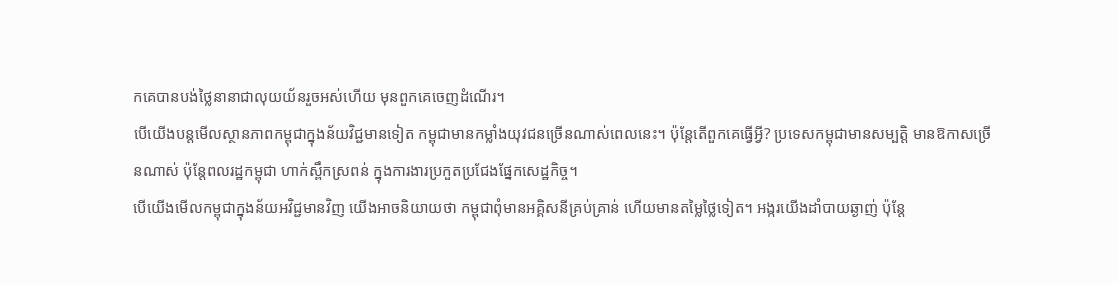កគេបានបង់ថ្លៃនានាជាលុយយ័នរួចអស់ហើយ មុនពួកគេចេញដំណើរ។
បើយើងបន្តមើលស្ថានភាពកម្ពុជាក្នុងន័យវិជ្ជមានទៀត កម្ពុជាមានកម្លាំងយុវជនច្រើនណាស់ពេលនេះ។ ប៉ុន្តែតើពួកគេធ្វើអ្វី? ប្រទេសកម្ពុជាមានសម្បត្តិ មានឱកាសច្រើនណាស់ ប៉ុន្តែពលរដ្ឋកម្ពុជា ហាក់ស្ពឹកស្រពន់ ក្នុងការងារប្រកួតប្រជែងផ្នែកសេដ្ឋកិច្ច។
បើយើងមើលកម្ពុជាក្នុងន័យអវិជ្ជមានវិញ យើងអាចនិយាយថា កម្ពុជាពុំមានអគ្គិសនីគ្រប់គ្រាន់ ហើយមានតម្លៃថ្លៃទៀត។ អង្ករយើងដាំបាយឆ្ងាញ់ ប៉ុន្តែ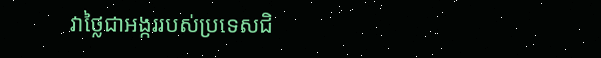វាថ្លៃជាអង្កររបស់ប្រទេសជិ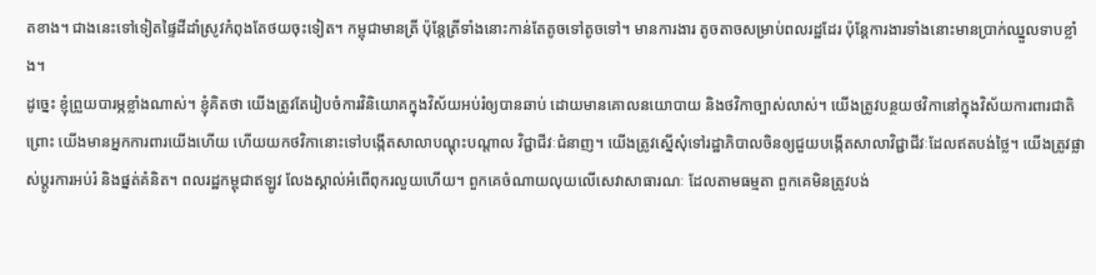តខាង។ ជាងនេះទៅទៀតផ្ទៃដីដាំស្រូវកំពុងតែថយចុះទៀត។ កម្ពុជាមានត្រី ប៉ុន្តែត្រីទាំងនោះកាន់តែតូចទៅតូចទៅ។ មានការងារ តូចតាចសម្រាប់ពលរដ្ឋដែរ ប៉ុន្តែការងារទាំងនោះមានប្រាក់ឈ្នួលទាបខ្លាំង។
ដូច្នេះ ខ្ញុំព្រួយបារម្ភខ្លាំងណាស់។ ខ្ញុំគិតថា យើងត្រូវតែរៀបចំការវិនិយោគក្នុងវិស័យអប់រំឲ្យបានឆាប់ ដោយមានគោលនយោបាយ និងថវិកាច្បាស់លាស់។ យើងត្រូវបន្ថយថវិកានៅក្នុងវិស័យការពារជាតិ ព្រោះ យើងមានអ្នកការពារយើងហើយ ហើយយកថវិកានោះទៅបង្កើតសាលាបណ្តុះបណ្តាល វិជ្ជាជីវៈជំនាញ។ យើងត្រូវស្នើសុំទៅរដ្ឋាភិបាលចិនឲ្យជួយបង្កើតសាលាវិជ្ជាជីវៈដែលឥតបង់ថ្លៃ។ យើងត្រូវផ្លាស់ប្តូរការអប់រំ និងផ្នត់គំនិត។ ពលរដ្ឋកម្ពុជាឥឡូវ លែងស្គាល់អំពើពុករលួយហើយ។ ពួកគេចំណាយលុយលើសេវាសាធារណៈ ដែលតាមធម្មតា ពួកគេមិនត្រូវបង់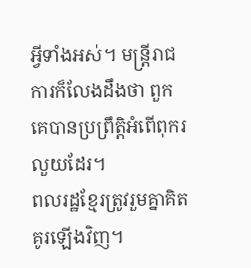អ្វីទាំងអស់។ មន្ត្រីរាជការក៏លែងដឹងថា ពួកគេបានប្រព្រឹត្តិអំពើពុករលួយដែរ។
ពលរដ្ឋខ្មែរត្រូវរួមគ្នាគិតគូរឡើងវិញ។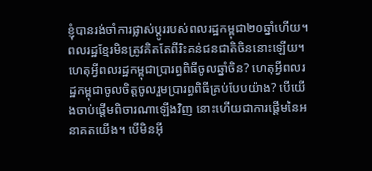ខ្ញុំបានរង់ចាំការផ្លាស់ប្តូររបស់ពលរដ្ឋកម្ពុជា២០ឆ្នាំហើយ។ ពលរដ្ឋខ្មែរមិនត្រូវគិតតែពីរិះគន់ជនជាតិចិននោះឡើយ។ ហេតុអ្វីពលរដ្ឋកម្ពុជាប្រារព្ធពិធីចូលឆ្នាំចិន? ហេតុអ្វីពលរដ្ឋកម្ពុជាចូលចិត្តចូលរួមប្រារព្ធពិធីគ្រប់បែបយ៉ាង? បើយើងចាប់ផ្តើមពិចារណាឡើងវិញ នោះហើយជាការផ្តើមនៃអនាគតយើង។ បើមិនអ៊ី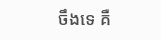ចឹងទេ គឺ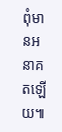ពុំមានអនាគតឡើយ៕